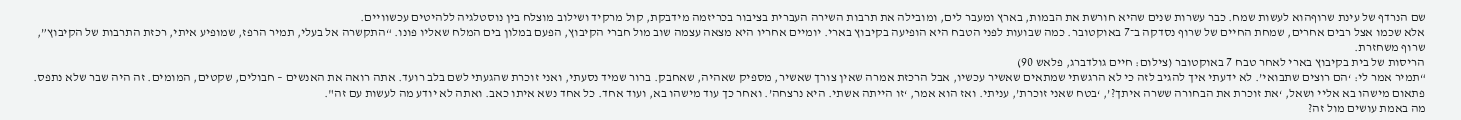שם הנרדף של עינת שרוףהוא לעשות שמח. כבר עשרות שנים שהיא חורשת את הבמות, בארץ ומעבר לים, ומובילה את תרבות השירה העברית בציבור בכריזמה מידבקת, קול מרקיד ושילוב מוצלח בין נוסטלגיה ללהיטים עכשוויים.
אלא שכמו אצל רבים אחרים, שמחת החיים של שרוף נסדקה ב־7 באוקטובר. כמה שבועות לפני הטבח היא הופיעה בקיבוץ בארי. יומיים אחריו היא מצאה עצמה שוב מול חברי הקיבוץ, הפעם במלון בים המלח שאליו פונו. “התקשרה אל בעלי, תמיר הרפז, שמופיע איתי, רכזת התרבות של הקיבוץ”, שרוף משחזרת.
הריסות של בית בקיבוץ בארי לאחר טבח 7 באוקטובר (צילום: חיים גולדברג, פלאש 90)
“תמיר אמר לי: ‘הם רוצים שתבואי’. לא ידעתי איך להגיב לזה כי לא הרגשתי שמתאים שאשיר עכשיו, אבל הרכזת אמרה שאין צורך שאשיר, מספיק שאהיה, שאחבק. ברור שמיד נסעתי, ואני זוכרת שהגעתי לשם בלב רועד. אתה רואה את האנשים – חבולים, שקטים, המומים. זה היה שבר שלא נתפס. פתאום מישהו בא אליי ושאל, ‘את זוכרת את הבחורה ששרה איתך?’, ‘בטח שאני זוכרת’, עניתי. ואז הוא אמר, ‘זו הייתה אשתי. היא נרצחה’. ואחר כך עוד מישהו בא, ועוד אחד. כל אחד נשא איתו כאב. ואתה לא יודע מה לעשות עם זה".
מה באמת עושים מול זה?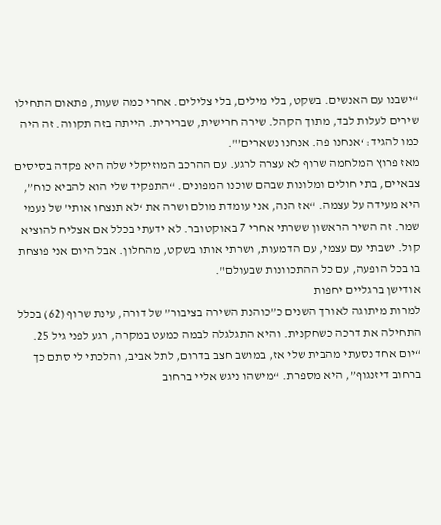“ישבנו עם האנשים. בשקט, בלי מילים, בלי צלילים. אחרי כמה שעות, פתאום התחילו שירים לעלות לבד, מתוך הקהל. שירה חרישית, שברירית. הייתה בזה תקווה. זה היה כמו להגיד: ‘אנחנו פה. אנחנו נשארים’".
מאז פרוץ המלחמה שרוף לא עצרה לרגע. עם ההרכב המוזיקלי שלה היא פקדה בסיסים צבאיים, בתי חולים ומלונות שבהם שוכנו המפונים. “התפקיד שלי הוא להביא כוח”, היא מעידה על עצמה. “אז הנה, אני עומדת מולם ושרה את ‘לא תנצחו אותי’ של נעמי שמר. זה השיר הראשון ששרתי אחרי 7 באוקטובר. לא ידעתי בכלל אם אצליח להוציא קול. ישבתי עם עצמי, עם הדמעות, ושרתי אותו בשקט, מהחלון. אבל היום אני פוצחת בו בכל הופעה, עם כל ההתכוונות שבעולם".
אודישן ברגליים יחפות
למרות מיתוגה לאורך השנים כ”כוהנת השירה בציבור” של דורה, עינת שרוף (62) בכלל התחילה את דרכה כשחקנית. והיא התגלגלה לבמה כמעט במקרה, רגע לפני גיל 25. “יום אחד נסעתי מהבית שלי אז, במושב חצב בדרום, לתל אביב, והלכתי לי סתם כך ברחוב דיזנגוף”, היא מספרת. “מישהו ניגש אליי ברחוב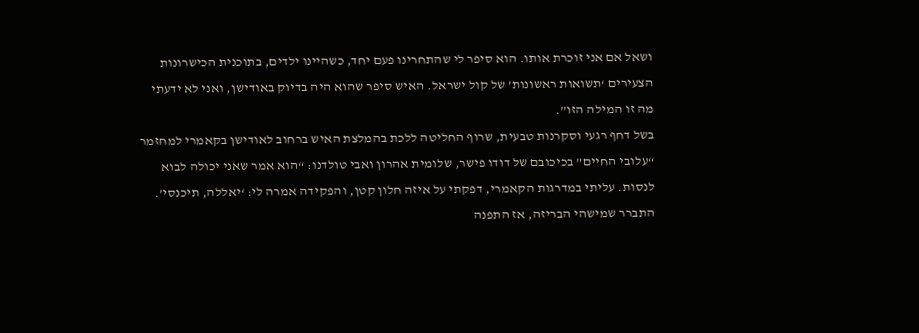ושאל אם אני זוכרת אותו. הוא סיפר לי שהתחרינו פעם יחד, כשהיינו ילדים, בתוכנית הכישרונות הצעירים ‘תשואות ראשונות’ של קול ישראל. האיש סיפר שהוא היה בדיוק באודישן, ואני לא ידעתי מה זו המילה הזו”.
בשל דחף רגעי וסקרנות טבעית, שרוף החליטה ללכת בהמלצת האיש ברחוב לאודישן בקאמרי למחזמר “עלובי החיים” בכיכובם של דודו פישר, שלומית אהרון ואבי טולדנו: “הוא אמר שאני יכולה לבוא לנסות. עליתי במדרגות הקאמרי, דפקתי על איזה חלון קטן, והפקידה אמרה לי: ‘יאללה, תיכנסי’. התברר שמישהי הבריזה, אז התפנה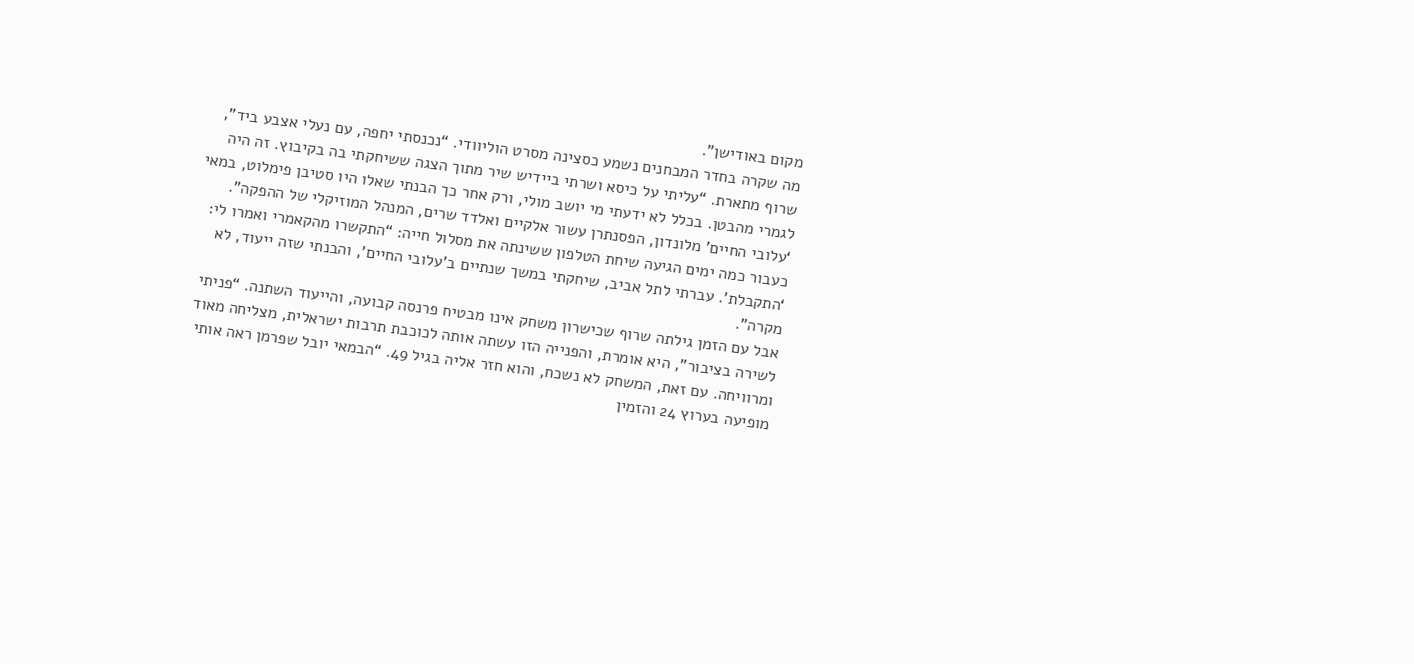מקום באודישן”.
מה שקרה בחדר המבחנים נשמע כסצינה מסרט הוליוודי. “נכנסתי יחפה, עם נעלי אצבע ביד”, שרוף מתארת. “עליתי על כיסא ושרתי ביידיש שיר מתוך הצגה ששיחקתי בה בקיבוץ. זה היה לגמרי מהבטן. בכלל לא ידעתי מי יושב מולי, ורק אחר כך הבנתי שאלו היו סטיבן פימלוט, במאי ‘עלובי החיים’ מלונדון, הפסנתרן עשור אלקיים ואלדד שרים, המנהל המוזיקלי של ההפקה”.
כעבור כמה ימים הגיעה שיחת הטלפון ששינתה את מסלול חייה: “התקשרו מהקאמרי ואמרו לי: ‘התקבלת’. עברתי לתל אביב, שיחקתי במשך שנתיים ב’עלובי החיים’, והבנתי שזה ייעוד, לא מקרה”.
אבל עם הזמן גילתה שרוף שכישרון משחק אינו מבטיח פרנסה קבועה, והייעוד השתנה. “פניתי לשירה בציבור”, היא אומרת, והפנייה הזו עשתה אותה לכוכבת תרבות ישראלית, מצליחה מאוד ומרוויחה. עם זאת, המשחק לא נשכח, והוא חזר אליה בגיל 49. “הבמאי יובל שפרמן ראה אותי מופיעה בערוץ 24 והזמין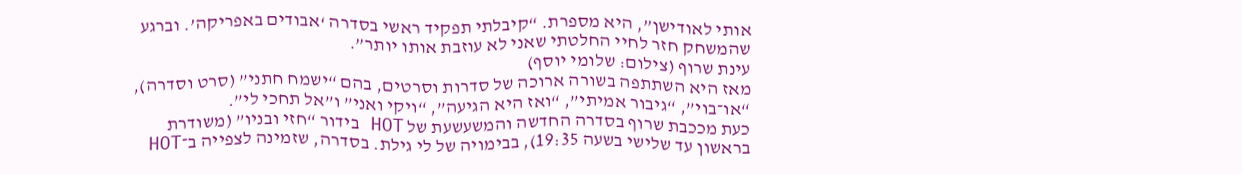אותי לאודישן”, היא מספרת. “קיבלתי תפקיד ראשי בסדרה ‘אבודים באפריקה’. וברגע שהמשחק חזר לחיי החלטתי שאני לא עוזבת אותו יותר”.
עינת שרוף (צילום: שלומי יוסף)
מאז היא השתתפה בשורה ארוכה של סדרות וסרטים, בהם “ישמח חתני” (סרט וסדרה), “או־בוי”, “גיבור אמיתי”, “ואז היא הגיעה”, “ויקי ואני” ו”אל תחכי לי”.
כעת מככבת שרוף בסדרה החדשה והמשעשעת של HOT בידור “חזי ובניו” (משודרת בראשון עד שלישי בשעה 19:35), בבימויה של לי גילת. בסדרה, שזמינה לצפייה ב־HOT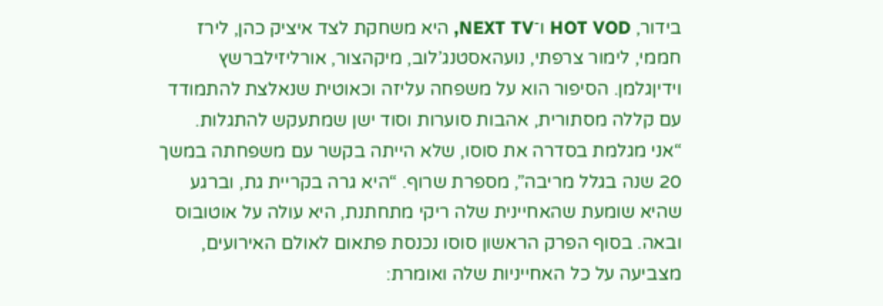בידור, HOT VOD ו־NEXT TV, היא משחקת לצד איציק כהן, לירז חממי, לימור צרפתי, נועהאסטנג’לוב, מיקהצור, אורליזילברשץ וידיןגלמן. הסיפור הוא על משפחה עליזה וכאוטית שנאלצת להתמודד עם קללה מסתורית, אהבות סוערות וסוד ישן שמתעקש להתגלות.
“אני מגלמת בסדרה את סוסו, שלא הייתה בקשר עם משפחתה במשך 20 שנה בגלל מריבה”, מספרת שרוף. “היא גרה בקריית גת, וברגע שהיא שומעת שהאחיינית שלה ריקי מתחתנת, היא עולה על אוטובוס ובאה. בסוף הפרק הראשון סוסו נכנסת פתאום לאולם האירועים, מצביעה על כל האחייניות שלה ואומרת: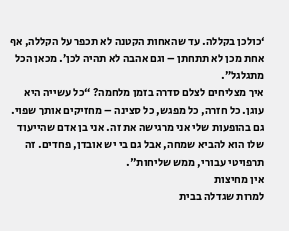‘כולכן בקללה. עד שהאחות הקטנה לא תכפר על הקללה, אף אחת מכן לא תתחתן – וגם אהבה לא תהיה לכן’. מכאן הכל מתגלגל”.
איך מצליחים לצלם סדרה בזמן מלחמה? “כל עשייה היא עוגן. כל חזרה, כל מפגש, כל סצינה – מחזיקים אותך שפוי. גם בהופעות שלי אני מרגישה את זה. אני בן אדם שהייעוד שלו הוא להביא שמחה, אבל גם בי יש אובדן, פחדים. זה תרפויטי עבורי, ממש שליחות".
אין מחיצות
למרות שגדלה בבית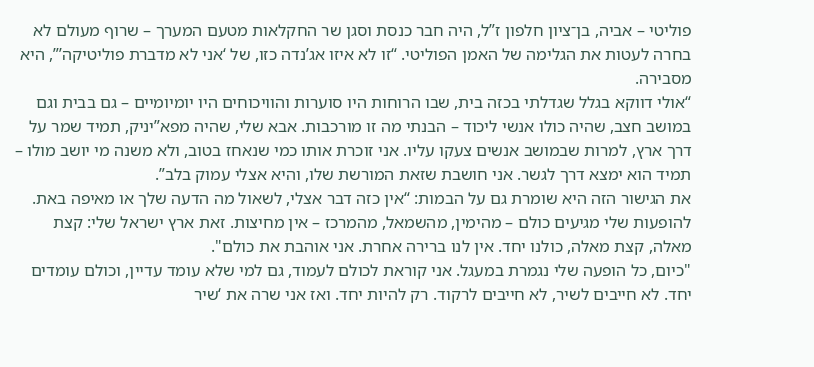פוליטי – אביה, בן־ציון חלפון ז”ל, היה חבר כנסת וסגן שר החקלאות מטעם המערך – שרוף מעולם לא בחרה לעטות את הגלימה של האמן הפוליטי. “זו לא איזו אג’נדה כזו, של ‘אני לא מדברת פוליטיקה’”, היא מסבירה.
“אולי דווקא בגלל שגדלתי בכזה בית, שבו הרוחות היו סוערות והוויכוחים היו יומיומיים – גם בבית וגם במושב חצב, שהיה כולו אנשי ליכוד – הבנתי מה זו מורכבות. אבא שלי, שהיה מפא”יניק, תמיד שמר על דרך ארץ, למרות שבמושב אנשים צעקו עליו. אני זוכרת אותו כמי שנאחז בטוב, ולא משנה מי יושב מולו – תמיד הוא ימצא דרך לגשר. אני חושבת שזאת המורשת שלו, והיא אצלי עמוק בלב”.
את הגישור הזה היא שומרת גם על הבמות: “אין כזה דבר אצלי, לשאול מה הדעה שלך או מאיפה באת. להופעות שלי מגיעים כולם – מהימין, מהשמאל, מהמרכז – אין מחיצות. זאת ארץ ישראל שלי: קצת מאלה, קצת מאלה, כולנו יחד. אין לנו ברירה אחרת. אני אוהבת את כולם".
"כיום, כל הופעה שלי נגמרת במעגל. אני קוראת לכולם לעמוד, גם למי שלא עומד עדיין, וכולם עומדים יחד. לא חייבים לשיר, לא חייבים לרקוד. רק להיות יחד. ואז אני שרה את ‘שיר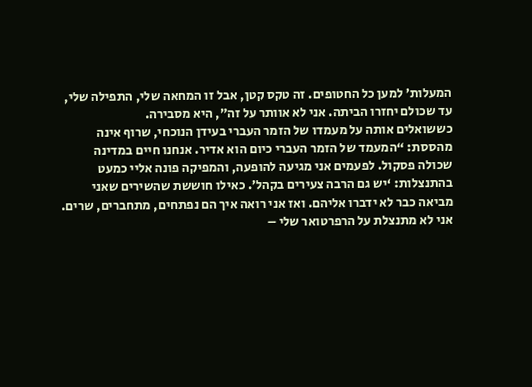המעלות’ למען כל החטופים. זה טקס קטן, אבל זו המחאה שלי, התפילה שלי, עד שכולם יחזרו הביתה. אני לא אוותר על זה”, היא מסבירה.
כששואלים אותה על מעמדו של הזמר העברי בעידן הנוכחי, שרוף אינה מהססת: “המעמד של הזמר העברי כיום הוא אדיר. אנחנו חיים במדינה שכולה פסקול. לפעמים אני מגיעה להופעה, והמפיקה פונה אליי כמעט בהתנצלות: ‘יש גם הרבה צעירים בקהל’. כאילו חוששת שהשירים שאני מביאה כבר לא ידברו אליהם. ואז אני רואה איך הם נפתחים, מתחברים, שרים. אני לא מתנצלת על הרפרטואר שלי –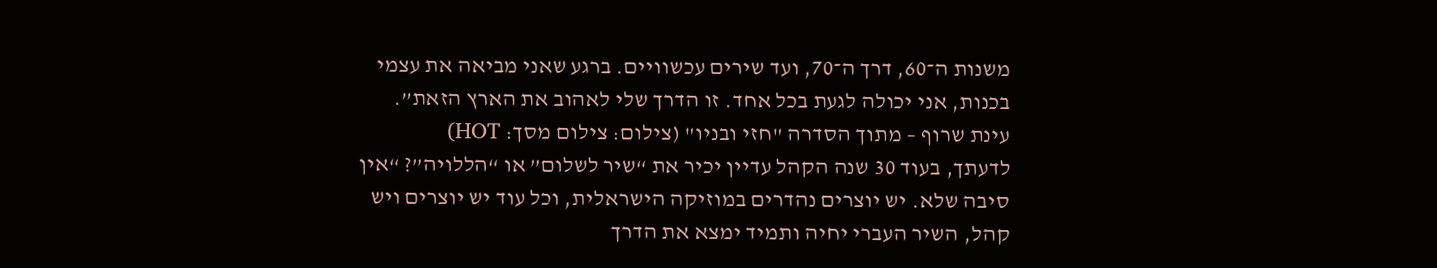משנות ה־60, דרך ה־70, ועד שירים עכשוויים. ברגע שאני מביאה את עצמי בכנות, אני יכולה לגעת בכל אחד. זו הדרך שלי לאהוב את הארץ הזאת”.
עינת שרוף – מתוך הסדרה "חזי ובניו" (צילום: צילום מסך: HOT)
לדעתך, בעוד 30 שנה הקהל עדיין יכיר את “שיר לשלום” או “הללויה”? “אין סיבה שלא. יש יוצרים נהדרים במוזיקה הישראלית, וכל עוד יש יוצרים ויש קהל, השיר העברי יחיה ותמיד ימצא את הדרך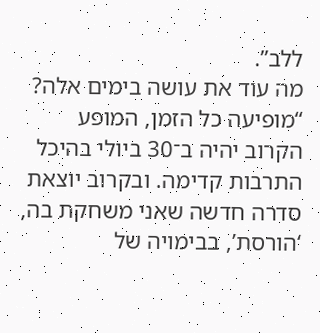ללב”.
מה עוד את עושה בימים אלה? “מופיעה כל הזמן, המופע הקרוב יהיה ב־30 ביולי בהיכל התרבות קדימה. ובקרוב יוצאת סדרה חדשה שאני משחקת בה, ‘הורסת’, בבימויה של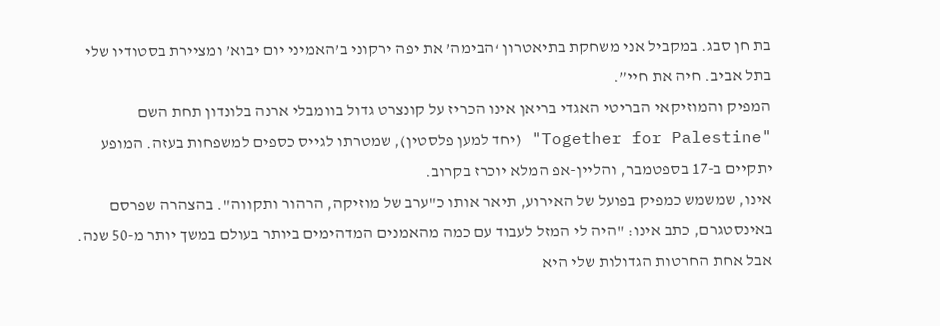בת חן סבג. במקביל אני משחקת בתיאטרון ‘הבימה’ את יפה ירקוני ב’האמיני יום יבוא’ ומציירת בסטודיו שלי בתל אביב. חיה את חיי”.
המפיק והמוזיקאי הבריטי האגדי בריאן אינו הכריז על קונצרט גדול בוומבלי ארנה בלונדון תחת השם "Together for Palestine" (יחד למען פלסטין), שמטרתו לגייס כספים למשפחות בעזה. המופע יתקיים ב-17 בספטמבר, והליין-אפ המלא יוכרז בקרוב.
אינו, שמשמש כמפיק בפועל של האירוע, תיאר אותו כ"ערב של מוזיקה, הרהור ותקווה". בהצהרה שפרסם באינסטגרם, כתב אינו: "היה לי המזל לעבוד עם כמה מהאמנים המדהימים ביותר בעולם במשך יותר מ-50 שנה. אבל אחת החרטות הגדולות שלי היא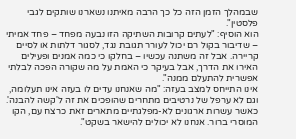שבמהלך הזמן הזה כל כך הרבה מאיתנו נשארנו שותקים לגבי פלסטין".
הוא הוסיף: "לעתים קרובות השתיקה הזו נבעה מפחד – פחד אמיתי – שדיבור בקול רם יכול לעורר תגובת נגד, לסגור דלתות או לסיים קריירה. אבל זה משתנה עכשיו – בחלקו כי כמה אמנים ופעילים האירו את הדרך, אבל בעיקר כי האמת על מה שקורה הפכה לבלתי אפשרית להתעלם ממנה".
אינו התייחס למצב בעזה: "מה שאנחנו עדים לו בעזה אינו תעלומה, וגם לא ערפל של נרטיבים מתחרים שהופכים את זה ל'קשה להבנה'. כאשר עשרות ארגונים לא-מפלגתיים מתארים זאת כרצח עם, הקו המוסרי ברור. אנחנו לא יכולים להישאר בשקט".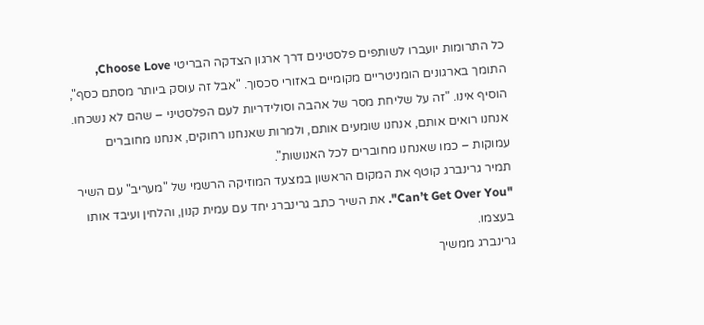כל התרומות יועברו לשותפים פלסטינים דרך ארגון הצדקה הבריטי Choose Love, התומך בארגונים הומניטריים מקומיים באזורי סכסוך. "אבל זה עוסק ביותר מסתם כסף", הוסיף אינו. "זה על שליחת מסר של אהבה וסולידריות לעם הפלסטיני – שהם לא נשכחו. אנחנו רואים אותם, אנחנו שומעים אותם, ולמרות שאנחנו רחוקים, אנחנו מחוברים עמוקות – כמו שאנחנו מחוברים לכל האנושות".
תמיר גרינברג קוטף את המקום הראשון במצעד המוזיקה הרשמי של "מעריב" עם השיר "Can’t Get Over You". את השיר כתב גרינברג יחד עם עמית קנון, והלחין ועיבד אותו בעצמו.
גרינברג ממשיך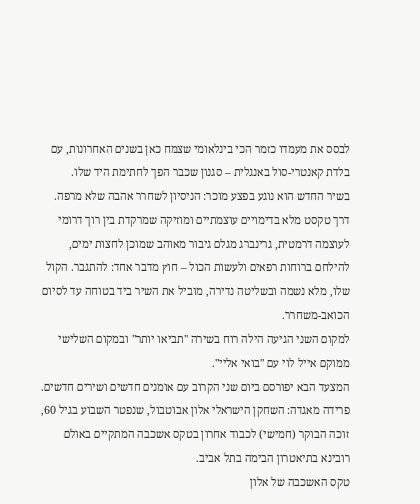לבסס את מעמדו כזמר הכי בינלאומי שצמח כאן בשנים האחרונות, עם בלדת קאנטרי-סול באנגלית – סגנון שכבר הפך לחתימת היד שלו.
בשיר החדש הוא נוגע בפצע מוכר: הניסיון לשחרר אהבה שלא מרפה. דרך טקסט מלא בדימויים עוצמתיים ומוזיקה שמרקדת בין רוך דרומי לעוצמה דרמטית, גרינברג מגלם גיבור מאוהב שמוכן לחצות ימים, להילחם ברוחות רפאים ולעשות הכול – חוץ מדבר אחד: להתגבר. הקול שלו, מלא נשמה ובשליטה נדירה, מוביל את השיר ביד בטוחה עד לסיום הכואב-משחרר.
למקום השני הגיעה הילה רוח בשירה "תביאו יותר" ובמקום השלישי ממוקם אייל לוי עם "בואי אליי".
המצעד הבא יפורסם ביום שני הקרוב עם אומנים חדשים ושירים חדשים.
פרידה מאגדה: השחקן הישראלי אלון אבוטבול, שנפטר השבוע בגיל 60, זוכה הבוקר (חמישי) לכבוד אחרון בטקס אשכבה המתקיים באולם רובינא בתיאטרון הבימה בתל אביב.
טקס האשכבה של אלון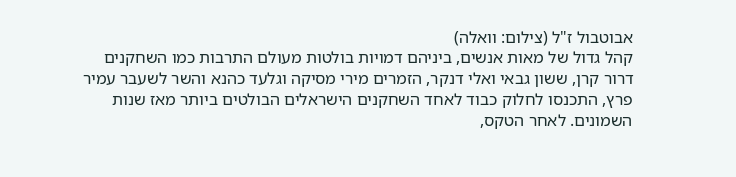אבוטבול ז"ל (צילום: וואלה)
קהל גדול של מאות אנשים, ביניהם דמויות בולטות מעולם התרבות כמו השחקנים דרור קרן, ששון גבאי ואלי דנקר, הזמרים מירי מסיקה וגלעד כהנא והשר לשעבר עמיר פרץ, התכנסו לחלוק כבוד לאחד השחקנים הישראלים הבולטים ביותר מאז שנות השמונים. לאחר הטקס,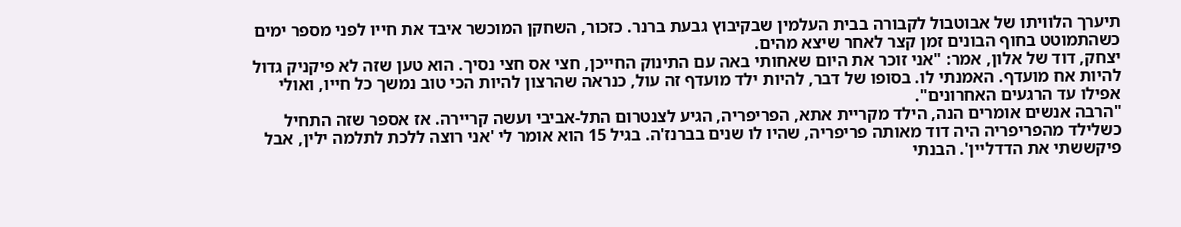תיערך הלוויתו של אבוטבול לקבורה בבית העלמין שבקיבוץ גבעת ברנר. כזכור, השחקן המוכשר איבד את חייו לפני מספר ימים כשהתמוטט בחוף הבונים זמן קצר לאחר שיצא מהים.
יצחק, דוד של אלון, אמר: "אני זוכר את היום שאחותי באה עם התינוק החייכן, חצי אס חצי נסיך. הוא טען שזה לא פיקניק גדול להיות אח מועדף. האמנתי לו. בסופו של דבר, להיות ילד מועדף זה עול, כנראה שהרצון להיות הכי טוב נמשך כל חייו, ואולי אפילו עד הרגעים האחרונים".
"הרבה אנשים אומרים הנה, הילד מקריית אתא, הפריפריה, הגיע לצנטרום התל-אביבי ועשה קריירה. אז אספר שזה התחיל כשלילד מהפריפריה היה דוד מאותה פריפריה, שהיו לו שנים בברנז'ה. בגיל 15 הוא אומר לי 'אני רוצה ללכת לתלמה ילין, אבל פיקששתי את הדדליין'. הבנתי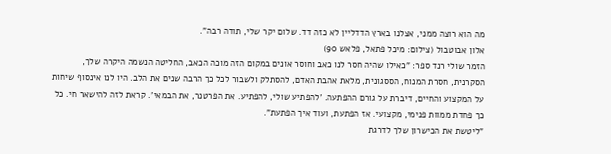מה הוא רוצה ממני, אצלנו בארץ הדדליין לא כזה דד. שלום יקר שלי, תודה רבה".
אלון אבוטבול (צילום: מיכל פתאל, פלאש 90)
הזמר שולי רנד ספר: "כאילו שהיה חסר לנו כאב וחוסר אונים במקום הזה מוכה הכאב, החליטה הנשמה היקרה שלך, הסקרנית, חסרת המנוח, הססגונית, מלאת אהבת האדם, להסתלק ולשבור לכל כך הרבה שנים את הלב. היו לנו אינסוף שיחות על המקצוע והחיים, דיברת על גורם ההפתעה. 'להפתיע שולי, להפתיע. את הפרטנר, את הבמאי'. קראת לזה להישאר חי. כל כך פחדת ממוות פנימי, מקצועי. אז הפתעת, ועוד איך הפתעת".
"ליטשת את הכישרון שלך לדרגת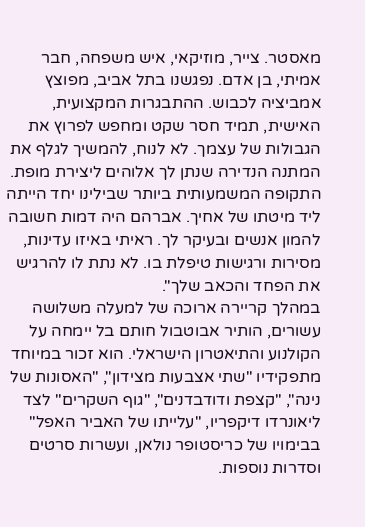מאסטר. צייר, מוזיקאי, איש משפחה, חבר אמיתי, בן אדם. נפגשנו בתל אביב, מפוצץ אמביציה לכבוש. ההתבגרות המקצועית, האישית, תמיד חסר שקט ומחפש לפרוץ את הגבולות של עצמך. לא לנוח, להמשיך לגלף את המתנה הנדירה שנתן לך אלוהים ליצירת מופת. התקופה המשמעותית ביותר שבילינו יחד הייתה ליד מיטתו של אחיך. אברהם היה דמות חשובה להמון אנשים ובעיקר לך. ראיתי באיזו עדינות, מסירות ורגישות טיפלת בו. לא נתת לו להרגיש את הפחד והכאב שלך".
במהלך קריירה ארוכה של למעלה משלושה עשורים, הותיר אבוטבול חותם בל יימחה על הקולנוע והתיאטרון הישראלי. הוא זכור במיוחד מתפקידיו "שתי אצבעות מצידון", "האסונות של נינה", "קצפת ודודבדנים", "גוף השקרים" לצד ליאונרדו דיקפריו, "עלייתו של האביר האפל" בבימויו של כריסטופר נולאן, ועשרות סרטים וסדרות נוספות.